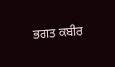ਭਗਤ ਕਬੀਰ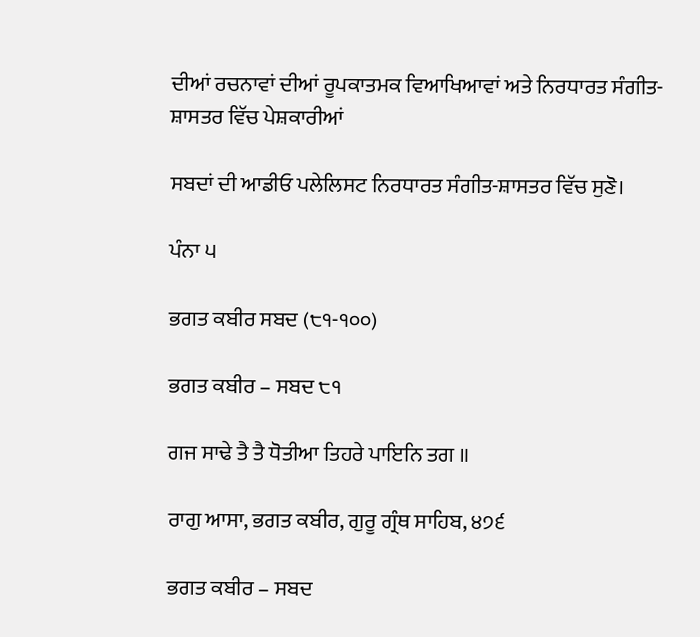ਦੀਆਂ ਰਚਨਾਵਾਂ ਦੀਆਂ ਰੂਪਕਾਤਮਕ ਵਿਆਖਿਆਵਾਂ ਅਤੇ ਨਿਰਧਾਰਤ ਸੰਗੀਤ-ਸ਼ਾਸਤਰ ਵਿੱਚ ਪੇਸ਼ਕਾਰੀਆਂ

ਸਬਦਾਂ ਦੀ ਆਡੀਓ ਪਲੇਲਿਸਟ ਨਿਰਧਾਰਤ ਸੰਗੀਤ-ਸ਼ਾਸਤਰ ਵਿੱਚ ਸੁਣੋ।

ਪੰਨਾ ੫

ਭਗਤ ਕਬੀਰ ਸਬਦ (੮੧-੧੦੦)

ਭਗਤ ਕਬੀਰ – ਸਬਦ ੮੧

ਗਜ ਸਾਢੇ ਤੈ ਤੈ ਧੋਤੀਆ ਤਿਹਰੇ ਪਾਇਨਿ ਤਗ ॥

ਰਾਗੁ ਆਸਾ, ਭਗਤ ਕਬੀਰ, ਗੁਰੂ ਗ੍ਰੰਥ ਸਾਹਿਬ, ੪੭੬

ਭਗਤ ਕਬੀਰ – ਸਬਦ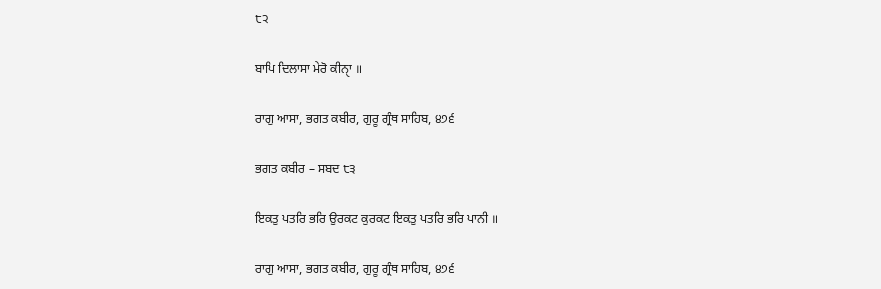੮੨

ਬਾਪਿ ਦਿਲਾਸਾ ਮੇਰੋ ਕੀਨੑਾ ॥

ਰਾਗੁ ਆਸਾ, ਭਗਤ ਕਬੀਰ, ਗੁਰੂ ਗ੍ਰੰਥ ਸਾਹਿਬ, ੪੭੬

ਭਗਤ ਕਬੀਰ – ਸਬਦ ੮੩

ਇਕਤੁ ਪਤਰਿ ਭਰਿ ਉਰਕਟ ਕੁਰਕਟ ਇਕਤੁ ਪਤਰਿ ਭਰਿ ਪਾਨੀ ॥

ਰਾਗੁ ਆਸਾ, ਭਗਤ ਕਬੀਰ, ਗੁਰੂ ਗ੍ਰੰਥ ਸਾਹਿਬ, ੪੭੬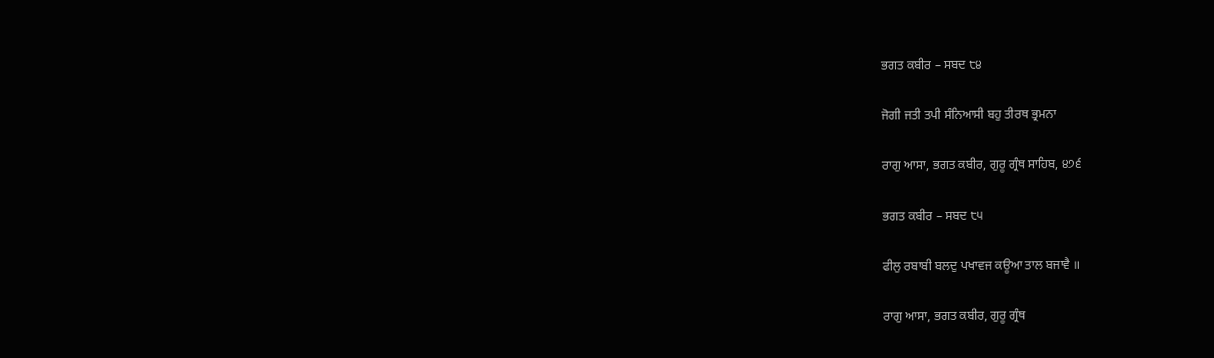ਭਗਤ ਕਬੀਰ – ਸਬਦ ੮੪

ਜੋਗੀ ਜਤੀ ਤਪੀ ਸੰਨਿਆਸੀ ਬਹੁ ਤੀਰਥ ਭ੍ਰਮਨਾ

ਰਾਗੁ ਆਸਾ, ਭਗਤ ਕਬੀਰ, ਗੁਰੂ ਗ੍ਰੰਥ ਸਾਹਿਬ, ੪੭੬

ਭਗਤ ਕਬੀਰ – ਸਬਦ ੮੫

ਫੀਲੁ ਰਬਾਬੀ ਬਲਦੁ ਪਖਾਵਜ ਕਊਆ ਤਾਲ ਬਜਾਵੈ ॥

ਰਾਗੁ ਆਸਾ, ਭਗਤ ਕਬੀਰ, ਗੁਰੂ ਗ੍ਰੰਥ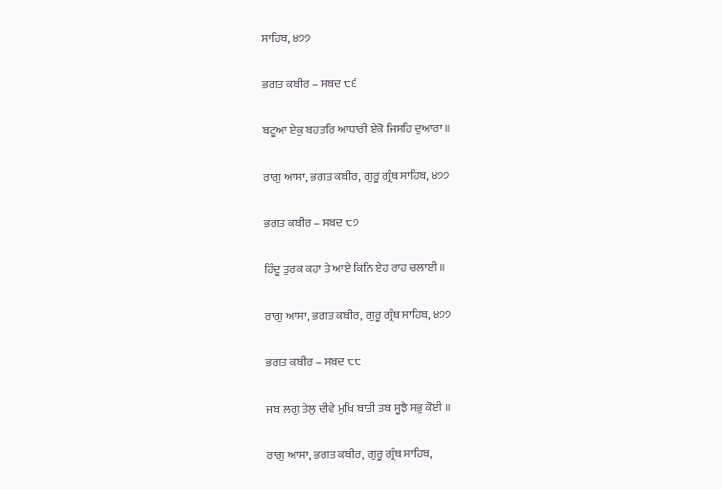ਸਾਹਿਬ, ੪੭੭

ਭਗਤ ਕਬੀਰ – ਸਬਦ ੮੬

ਬਟੂਆ ਏਕੁ ਬਹਤਰਿ ਆਧਾਰੀ ਏਕੋ ਜਿਸਹਿ ਦੁਆਰਾ ॥

ਰਾਗੁ ਆਸਾ, ਭਗਤ ਕਬੀਰ, ਗੁਰੂ ਗ੍ਰੰਥ ਸਾਹਿਬ, ੪੭੭

ਭਗਤ ਕਬੀਰ – ਸਬਦ ੮੭

ਹਿੰਦੂ ਤੁਰਕ ਕਹਾ ਤੇ ਆਏ ਕਿਨਿ ਏਹ ਰਾਹ ਚਲਾਈ ॥

ਰਾਗੁ ਆਸਾ, ਭਗਤ ਕਬੀਰ, ਗੁਰੂ ਗ੍ਰੰਥ ਸਾਹਿਬ, ੪੭੭

ਭਗਤ ਕਬੀਰ – ਸਬਦ ੮੮

ਜਬ ਲਗੁ ਤੇਲੁ ਦੀਵੇ ਮੁਖਿ ਬਾਤੀ ਤਬ ਸੂਝੈ ਸਭੁ ਕੋਈ ॥

ਰਾਗੁ ਆਸਾ, ਭਗਤ ਕਬੀਰ, ਗੁਰੂ ਗ੍ਰੰਥ ਸਾਹਿਬ,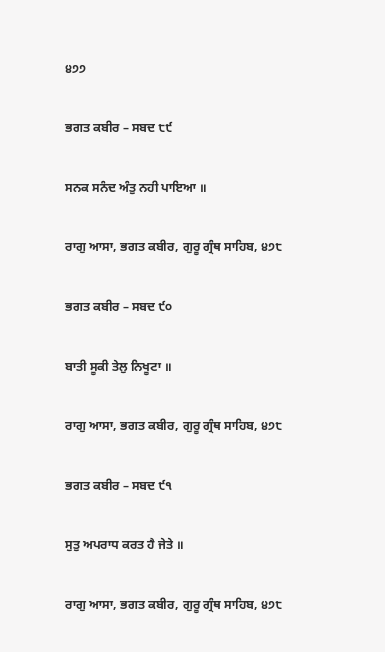੪੭੭

ਭਗਤ ਕਬੀਰ – ਸਬਦ ੮੯

ਸਨਕ ਸਨੰਦ ਅੰਤੁ ਨਹੀ ਪਾਇਆ ॥

ਰਾਗੁ ਆਸਾ, ਭਗਤ ਕਬੀਰ, ਗੁਰੂ ਗ੍ਰੰਥ ਸਾਹਿਬ, ੪੭੮

ਭਗਤ ਕਬੀਰ – ਸਬਦ ੯੦

ਬਾਤੀ ਸੂਕੀ ਤੇਲੁ ਨਿਖੂਟਾ ॥

ਰਾਗੁ ਆਸਾ, ਭਗਤ ਕਬੀਰ, ਗੁਰੂ ਗ੍ਰੰਥ ਸਾਹਿਬ, ੪੭੮

ਭਗਤ ਕਬੀਰ – ਸਬਦ ੯੧

ਸੁਤੁ ਅਪਰਾਧ ਕਰਤ ਹੈ ਜੇਤੇ ॥

ਰਾਗੁ ਆਸਾ, ਭਗਤ ਕਬੀਰ, ਗੁਰੂ ਗ੍ਰੰਥ ਸਾਹਿਬ, ੪੭੮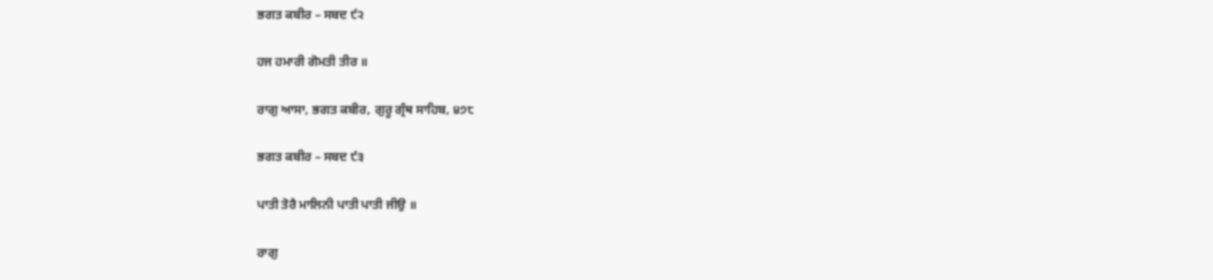ਭਗਤ ਕਬੀਰ – ਸਬਦ ੯੨

ਹਜ ਹਮਾਰੀ ਗੋਮਤੀ ਤੀਰ ॥

ਰਾਗੁ ਆਸਾ, ਭਗਤ ਕਬੀਰ, ਗੁਰੂ ਗ੍ਰੰਥ ਸਾਹਿਬ, ੪੭੮

ਭਗਤ ਕਬੀਰ – ਸਬਦ ੯੩

ਪਾਤੀ ਤੋਰੈ ਮਾਲਿਨੀ ਪਾਤੀ ਪਾਤੀ ਜੀਉ ॥

ਰਾਗੁ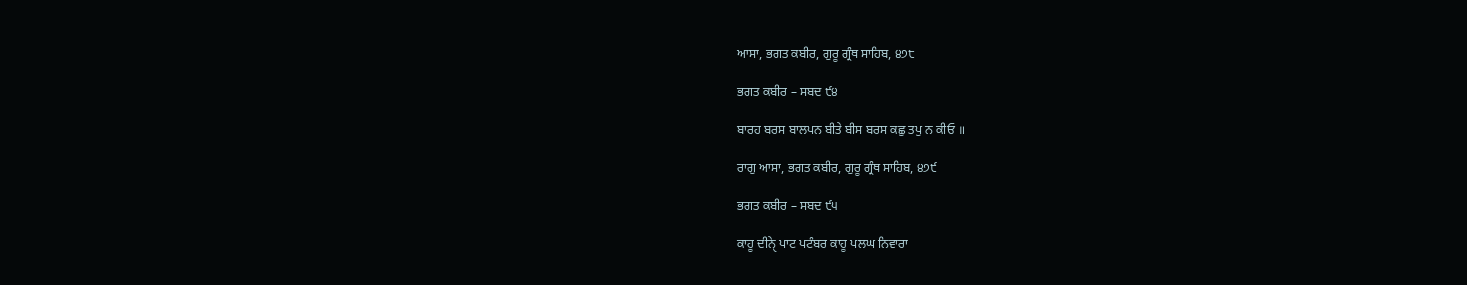ਆਸਾ, ਭਗਤ ਕਬੀਰ, ਗੁਰੂ ਗ੍ਰੰਥ ਸਾਹਿਬ, ੪੭੮

ਭਗਤ ਕਬੀਰ – ਸਬਦ ੯੪

ਬਾਰਹ ਬਰਸ ਬਾਲਪਨ ਬੀਤੇ ਬੀਸ ਬਰਸ ਕਛੁ ਤਪੁ ਨ ਕੀਓ ॥

ਰਾਗੁ ਆਸਾ, ਭਗਤ ਕਬੀਰ, ਗੁਰੂ ਗ੍ਰੰਥ ਸਾਹਿਬ, ੪੭੯

ਭਗਤ ਕਬੀਰ – ਸਬਦ ੯੫

ਕਾਹੂ ਦੀਨੑੇ ਪਾਟ ਪਟੰਬਰ ਕਾਹੂ ਪਲਘ ਨਿਵਾਰਾ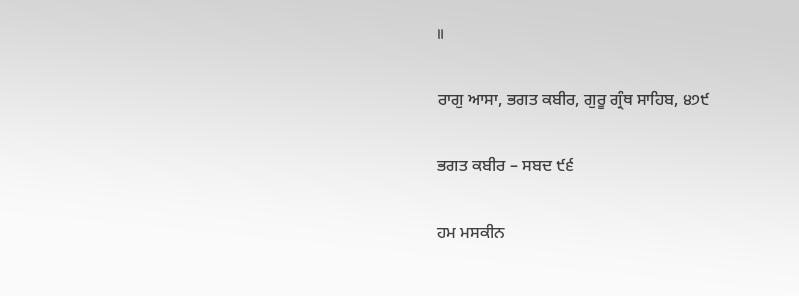॥

ਰਾਗੁ ਆਸਾ, ਭਗਤ ਕਬੀਰ, ਗੁਰੂ ਗ੍ਰੰਥ ਸਾਹਿਬ, ੪੭੯

ਭਗਤ ਕਬੀਰ – ਸਬਦ ੯੬

ਹਮ ਮਸਕੀਨ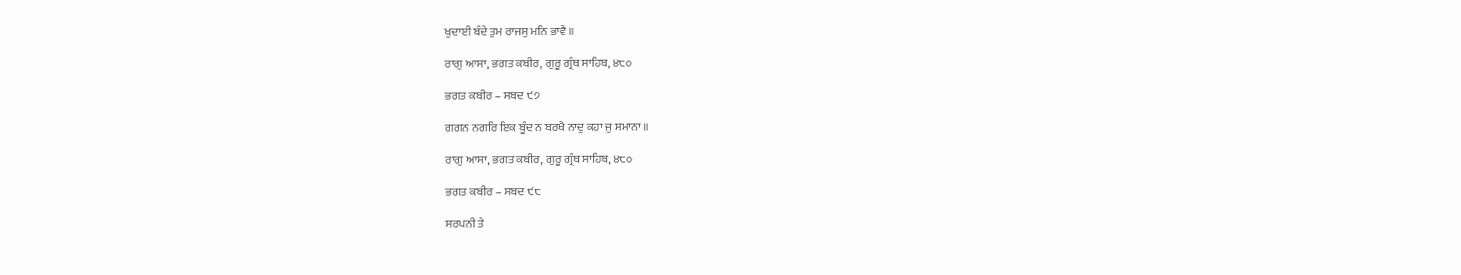ਖੁਦਾਈ ਬੰਦੇ ਤੁਮ ਰਾਜਸੁ ਮਨਿ ਭਾਵੈ ॥

ਰਾਗੁ ਆਸਾ, ਭਗਤ ਕਬੀਰ, ਗੁਰੂ ਗ੍ਰੰਥ ਸਾਹਿਬ, ੪੮੦

ਭਗਤ ਕਬੀਰ – ਸਬਦ ੯੭

ਗਗਨ ਨਗਰਿ ਇਕ ਬੂੰਦ ਨ ਬਰਖੈ ਨਾਦੁ ਕਹਾ ਜੁ ਸਮਾਨਾ ॥

ਰਾਗੁ ਆਸਾ, ਭਗਤ ਕਬੀਰ, ਗੁਰੂ ਗ੍ਰੰਥ ਸਾਹਿਬ, ੪੮੦

ਭਗਤ ਕਬੀਰ – ਸਬਦ ੯੮

ਸਰਪਨੀ ਤੇ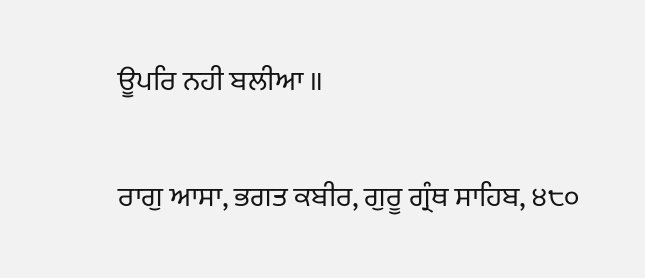ਊਪਰਿ ਨਹੀ ਬਲੀਆ ॥

ਰਾਗੁ ਆਸਾ, ਭਗਤ ਕਬੀਰ, ਗੁਰੂ ਗ੍ਰੰਥ ਸਾਹਿਬ, ੪੮੦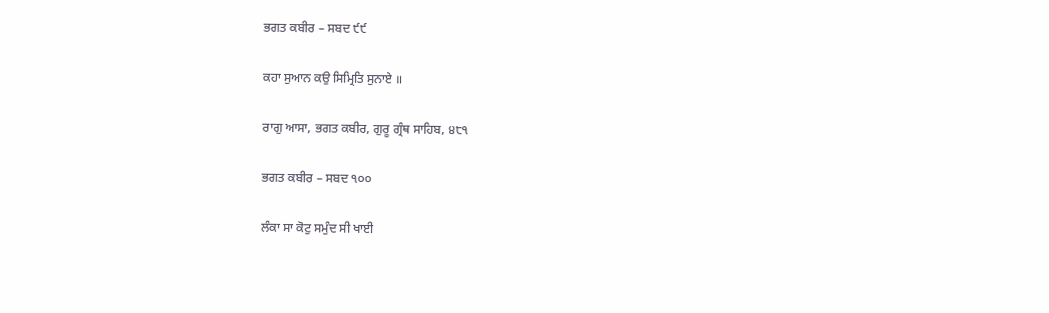ਭਗਤ ਕਬੀਰ – ਸਬਦ ੯੯

ਕਹਾ ਸੁਆਨ ਕਉ ਸਿਮ੍ਰਿਤਿ ਸੁਨਾਏ ॥

ਰਾਗੁ ਆਸਾ, ਭਗਤ ਕਬੀਰ, ਗੁਰੂ ਗ੍ਰੰਥ ਸਾਹਿਬ, ੪੮੧

ਭਗਤ ਕਬੀਰ – ਸਬਦ ੧੦੦

ਲੰਕਾ ਸਾ ਕੋਟੁ ਸਮੁੰਦ ਸੀ ਖਾਈ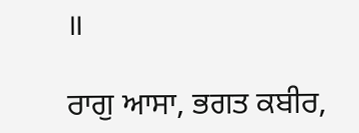॥

ਰਾਗੁ ਆਸਾ, ਭਗਤ ਕਬੀਰ,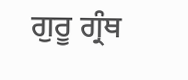ਗੁਰੂ ਗ੍ਰੰਥ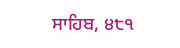ਸਾਹਿਬ, ੪੮੧